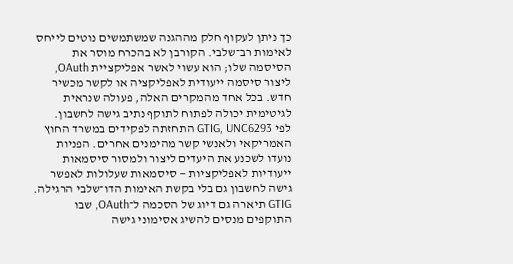כך ניתן לעקוף חלק מההגנה שמשתמשים נוטים לייחס לאימות רב־שלבי. הקורבן לא בהכרח מוסר את הסיסמה שלו; הוא עשוי לאשר אפליקציית OAuth, ליצור סיסמה ייעודית לאפליקציה או לקשר מכשיר חדש. בכל אחד מהמקרים האלה, פעולה שנראית לגיטימית יכולה לפתוח לתוקף נתיב גישה לחשבון.
לפי GTIG, UNC6293 התחזתה לפקידים במשרד החוץ האמריקאי ולאנשי קשר מהימנים אחרים. הפניות נועדו לשכנע את היעדים ליצור ולמסור סיסמאות ייעודיות לאפליקציות — סיסמאות שעלולות לאפשר גישה לחשבון גם בלי בקשת האימות הדו־שלבי הרגילה.
GTIG תיארה גם דיוג של הסכמה ל־OAuth, שבו התוקפים מנסים להשיג אסימוני גישה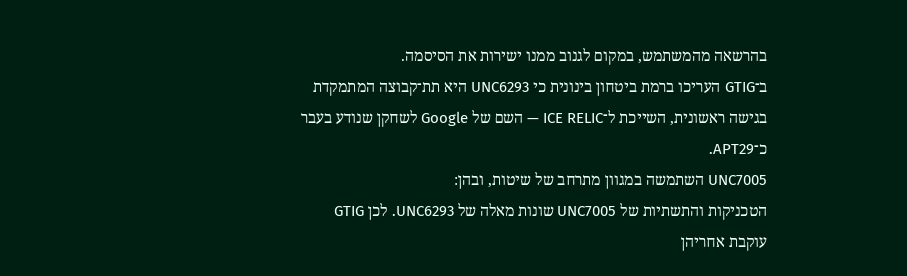בהרשאה מהמשתמש, במקום לגנוב ממנו ישירות את הסיסמה.
ב־GTIG העריכו ברמת ביטחון בינונית כי UNC6293 היא תת־קבוצה המתמקדת בגישה ראשונית, השייכת ל־ICE RELIC — השם של Google לשחקן שנודע בעבר כ־APT29.
UNC7005 השתמשה במגוון מתרחב של שיטות, ובהן:
הטכניקות והתשתיות של UNC7005 שונות מאלה של UNC6293. לכן GTIG עוקבת אחריהן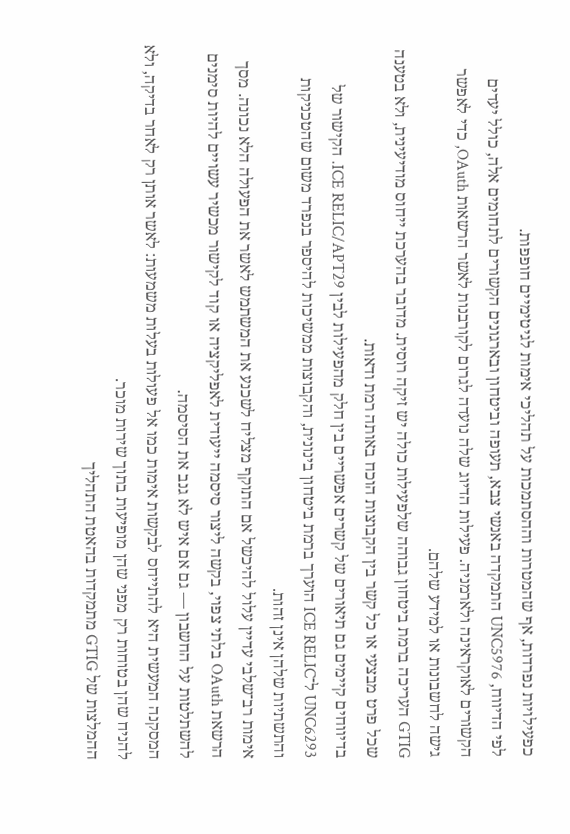כפעילויות נפרדות, אף שהמטרות וההסתמכות על תהליכי אימות לגיטימיים חופפות.
לפי הדיווח, UNC5976 התמקדה באנשי צבא, תעופה וביטחון ובארגונים הקשורים לתחומים אלה, כולל יעדים הקשורים לאוקראינה ולארמניה. פעילות הדיוג שלה נועדה לגרום לקורבנות לאשר הרשאות OAuth, כדי לאפשר גישה לחשבונות או למידע שלהם.
GTIG העריכה ברמת ביטחון גבוהה שלפעילות כולה יש זיקה רוסית. מדובר בהערכת ייחוס מודיעינית, ולא בטענה שכל פרט מבצעי או כל קשר בין הקבוצות הוכח באותה רמת ודאות.
בדיווחים קיימים גם תיאורים של קשרים אפשריים בין חלק מהפעילות לבין ICE RELIC/APT29. הקישור של UNC6293 ל־ICE RELIC הוערך ברמת ביטחון בינונית, והקבוצות ממשיכות להיספר בנפרד משום שהטכניקות והתשתיות שלהן אינן זהות.
אימות רב־שלבי עדיין עלול להיכשל אם התוקף מצליח לשכנע את המשתמש לאשר את הפעולה הלא נכונה. מסך הרשאת OAuth בלתי צפוי, בקשה ליצור סיסמה ייעודית לאפליקציה או קוד לקישור מכשיר עשויים להיות סימנים להשתלטות על החשבון — גם אם איש לא גנב את הסיסמה.
המסקנה המעשית היא להתייחס לבקשות אימות כמו אל פעולות בעלות משמעות: לאשר אותן רק לאחר בדיקה, ולא להניח שהן בטוחות רק מפני שהן מופיעות בתוך שירות מוכר.
ההמלצות של GTIG מתמקדות בהאטת התהליך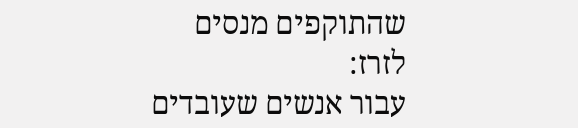שהתוקפים מנסים לזרז:
עבור אנשים שעובדים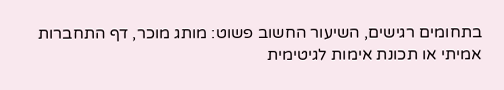בתחומים רגישים, השיעור החשוב פשוט: מותג מוכר, דף התחברות אמיתי או תכונת אימות לגיטימית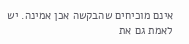אינם מוכיחים שהבקשה אכן אמינה. יש לאמת גם את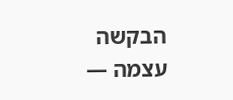הבקשה עצמה —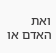ואת האדם או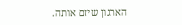הארגון שיזם אותה.